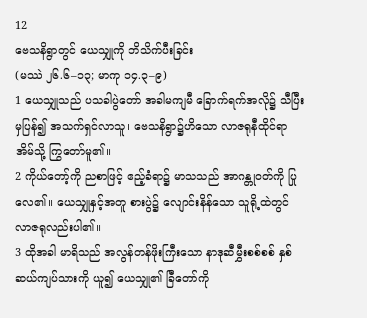12
ဗေသနိရွာတွင် ယေသျှုကို ဘိသိက်ပီးခြင်း
(မဿဲ ၂၆.၆–၁၃; မာကု ၁၄.၃–၉)
1 ယေသျှုသည် ပသခါပွဲတော် အခါမကျမီ ခြောက်ရက်အလို၌ သီပြီးမှပြန်၍ အသက်ရှင်လာသူ၊ ဗေသနိရွာ၌ဟိသော လာဇရုနီထိုင်ရာ အိမ်သို့ ကြွတော်မူ၏။
2 ကိုယ်တော့်ကို ညစာဖြင့် ဧည့်ခံရာ၌ မာသသည် အာဂန္တုဝတ်ကို ပြုလေ၏။ ယေသျှုနှင့်အတူ စားပွဲ၌ လျောင်းနိန်သော သူရို့ထဲတွင် လာဇရုလည်းပါ၏။
3 ထိုအခါ မာရိသည် အလွန်တန်ဖိုးကြီးသော နာဒုဆီမွှီးစစ်စစ် နှစ်ဆယ်ကျပ်သားကို ယူ၍ ယေသျှု၏ ခြီတော်ကို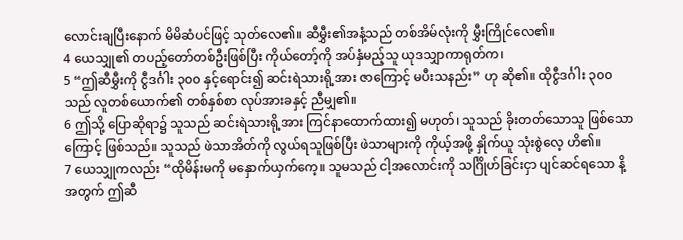လောင်းချပြီးနောက် မိမိဆံပင်ဖြင့် သုတ်လေ၏။ ဆီမွှီး၏အနံ့သည် တစ်အိမ်လုံးကို မွှီးကြိုင်လေ၏။
4 ယေသျှု၏ တပည့်တော်တစ်ဦးဖြစ်ပြီး ကိုယ်တော့်ကို အပ်နှံမည့်သူ ယုဒသျှာကာရုတ်က၊
5 “ဤဆီမွှီးကို ငွီဒင်္ဂါး ၃၀၀ နှင့်ရောင်း၍ ဆင်းရဲသားရို့အား ဇာကြောင့် မပီးသနည်း” ဟု ဆို၏။ ထိုငွီဒင်္ဂါး ၃၀၀ သည် လူတစ်ယောက်၏ တစ်နှစ်စာ လုပ်အားခနှင့် ညီမျှ၏။
6 ဤသို့ ပြောဆိုရာ၌ သူသည် ဆင်းရဲသားရို့အား ကြင်နာထောက်ထား၍ မဟုတ်၊ သူသည် ခိုးတတ်သောသူ ဖြစ်သောကြောင့် ဖြစ်သည်။ သူသည် ဖဲသာအိတ်ကို လွယ်ရသူဖြစ်ပြီး ဖဲသာများကို ကိုယ့်အဖို့ နှိုက်ယူ သုံးစွဲလေ့ ဟိ၏။
7 ယေသျှုကလည်း “ထိုမိန်းမကို မနှောက်ယှက်ကေ့။ သူမသည် ငါ့အလောင်းကို သင်္ဂြိုဟ်ခြင်းငှာ ပျင်ဆင်ရသော နိ့အတွက် ဤဆီ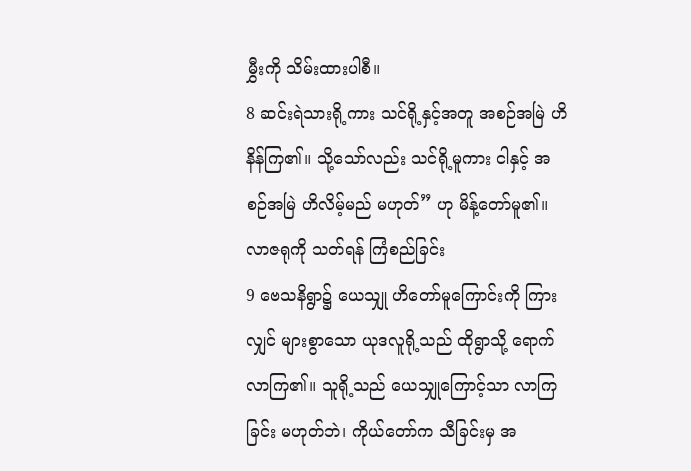မွှီးကို သိမ်းထားပါစီ။
8 ဆင်းရဲသားရို့ကား သင်ရို့နှင့်အတူ အစဉ်အမြဲ ဟိနိန်ကြ၏။ သို့သော်လည်း သင်ရို့မူကား ငါနှင့် အစဉ်အမြဲ ဟိလိမ့်မည် မဟုတ်” ဟု မိန့်တော်မူ၏။
လာဇရုကို သတ်ရန် ကြံစည်ခြင်း
9 ဗေသနိရွာ၌ ယေသျှု ဟိတော်မူကြောင်းကို ကြားလျှင် များစွာသော ယုဒလူရို့သည် ထိုရွာသို့ ရောက်လာကြ၏။ သူရို့သည် ယေသျှုကြောင့်သာ လာကြခြင်း မဟုတ်ဘဲ၊ ကိုယ်တော်က သီခြင်းမှ အ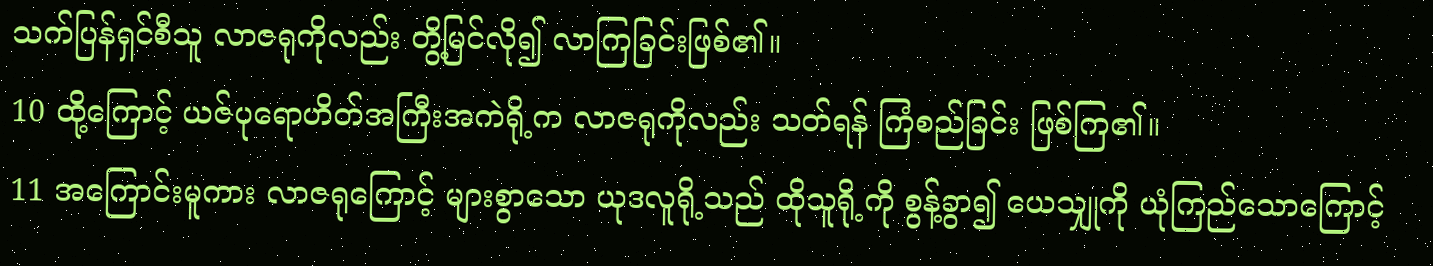သက်ပြန်ရှင်စီသူ လာဇရုကိုလည်း တွိ့မြင်လို၍ လာကြခြင်းဖြစ်၏။
10 ထို့ကြောင့် ယဇ်ပုရောဟိတ်အကြီးအကဲရို့က လာဇရုကိုလည်း သတ်ရန် ကြံစည်ခြင်း ဖြစ်ကြ၏။
11 အကြောင်းမူကား လာဇရုကြောင့် များစွာသော ယုဒလူရို့သည် ထိုသူရို့ကို စွန့်ခွာ၍ ယေသျှုကို ယုံကြည်သောကြောင့်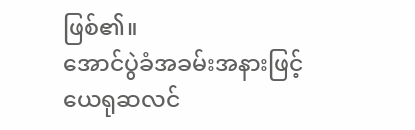ဖြစ်၏။
အောင်ပွဲခံအခမ်းအနားဖြင့် ယေရုဆလင်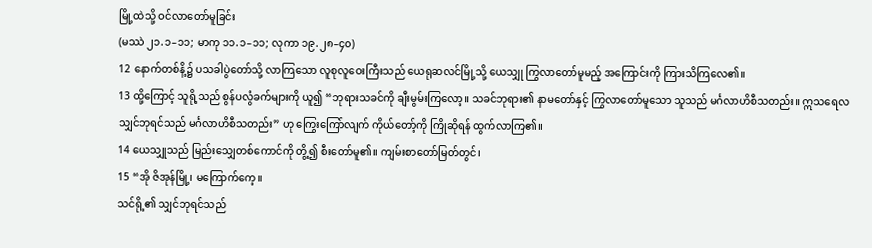မြို့ထဲသို့ ဝင်လာတော်မူခြင်း
(မဿဲ ၂၁.၁–၁၁; မာကု ၁၁.၁–၁၁; လုကာ ၁၉.၂၈–၄၀)
12 နောက်တစ်နိ့၌ ပသခါပွဲတော်သို့ လာကြသော လူစုလူဝေးကြီးသည် ယေရုဆလင်မြို့သို့ ယေသျှု ကြွလာတော်မူမည့် အကြောင်းကို ကြားသိကြလေ၏။
13 ထို့ကြောင့် သူရို့သည် စွန်ပလွံခက်များကို ယူ၍ “ဘုရားသခင်ကို ချီးမွမ်းကြလော့။ သခင်ဘုရား၏ နာမတော်နှင့် ကြွလာတော်မူသော သူသည် မင်္ဂလာဟိစီသတည်း။ ဣသရေလ သျှင်ဘုရင်သည် မင်္ဂလာဟိစီသတည်း” ဟု ကြွေးကြော်လျက် ကိုယ်တော့်ကို ကြိုဆိုရန် ထွက်လာကြ၏။
14 ယေသျှုသည် မြည်းသျှေတစ်ကောင်ကို တွိ့၍ စီးတော်မူ၏။ ကျမ်းစာတော်မြတ်တွင်၊
15 “အို ဇိအုန်မြို့၊ မကြောက်ကေ့။
သင်ရို့၏ သျှင်ဘုရင်သည်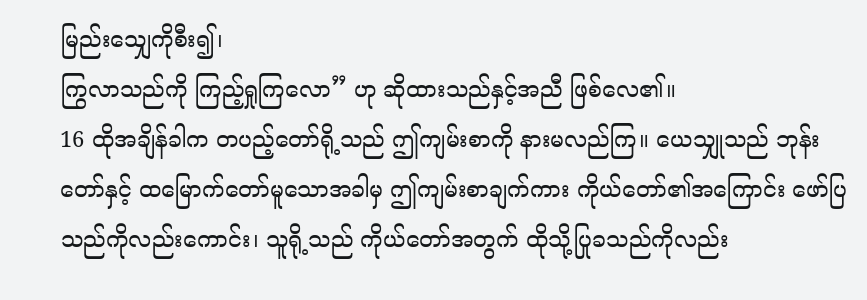မြည်းသျှေကိုစီး၍၊
ကြွလာသည်ကို ကြည့်ရှုကြလော” ဟု ဆိုထားသည်နှင့်အညီ ဖြစ်လေ၏။
16 ထိုအချိန်ခါက တပည့်တော်ရို့သည် ဤကျမ်းစာကို နားမလည်ကြ။ ယေသျှုသည် ဘုန်းတော်နှင့် ထမြောက်တော်မူသောအခါမှ ဤကျမ်းစာချက်ကား ကိုယ်တော်၏အကြောင်း ဖော်ပြသည်ကိုလည်းကောင်း၊ သူရို့သည် ကိုယ်တော်အတွက် ထိုသို့ပြုခသည်ကိုလည်း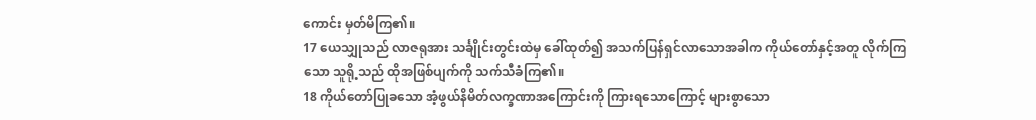ကောင်း မှတ်မိကြ၏။
17 ယေသျှုသည် လာဇရုအား သင်္ချိုင်းတွင်းထဲမှ ခေါ်ထုတ်၍ အသက်ပြန်ရှင်လာသောအခါက ကိုယ်တော်နှင့်အတူ လိုက်ကြသော သူရို့သည် ထိုအဖြစ်ပျက်ကို သက်သီခံကြ၏။
18 ကိုယ်တော်ပြုခသော အံ့ဖွယ်နိမိတ်လက္ခဏာအကြောင်းကို ကြားရသောကြောင့် များစွာသော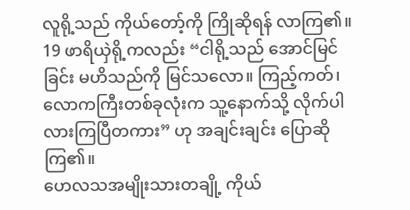လူရို့သည် ကိုယ်တော့်ကို ကြိုဆိုရန် လာကြ၏။
19 ဖာရိယှဲရို့ကလည်း “ငါရို့သည် အောင်မြင်ခြင်း မဟိသည်ကို မြင်သလော။ ကြည့်ကတ်၊ လောကကြီးတစ်ခုလုံးက သူ့နောက်သို့ လိုက်ပါလားကြပြီတကား” ဟု အချင်းချင်း ပြောဆိုကြ၏။
ဟေလသအမျိုးသားတချို့ ကိုယ်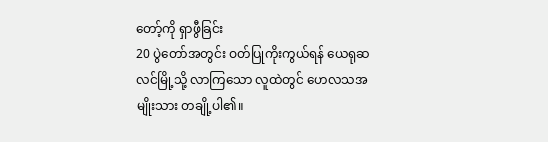တော့်ကို ရှာဖွီခြင်း
20 ပွဲတော်အတွင်း ဝတ်ပြုကိုးကွယ်ရန် ယေရုဆလင်မြို့သို့ လာကြသော လူထဲတွင် ဟေလသအမျိုးသား တချို့ပါ၏။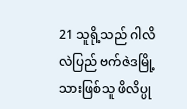21 သူရို့သည် ဂါလိလဲပြည် ဗက်ဇဲဒမြို့သားဖြစ်သူ ဖိလိပ္ပု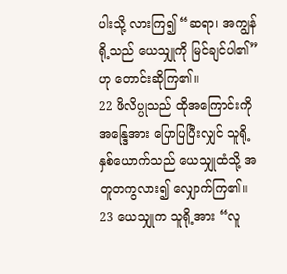ပါးသို့ လားကြ၍ “ဆရာ၊ အကျွန်ရို့သည် ယေသျှုကို မြင်ချင်ပါ၏” ဟု တောင်းဆိုကြ၏။
22 ဖိလိပ္ပုသည် ထိုအကြောင်းကို အန္ဒြေအား ပြောပြပြီးလျှင် သူရို့နှစ်ယောက်သည် ယေသျှုထံသို့ အတူတကွလား၍ လျှောက်ကြ၏။
23 ယေသျှုက သူရို့အား “လူ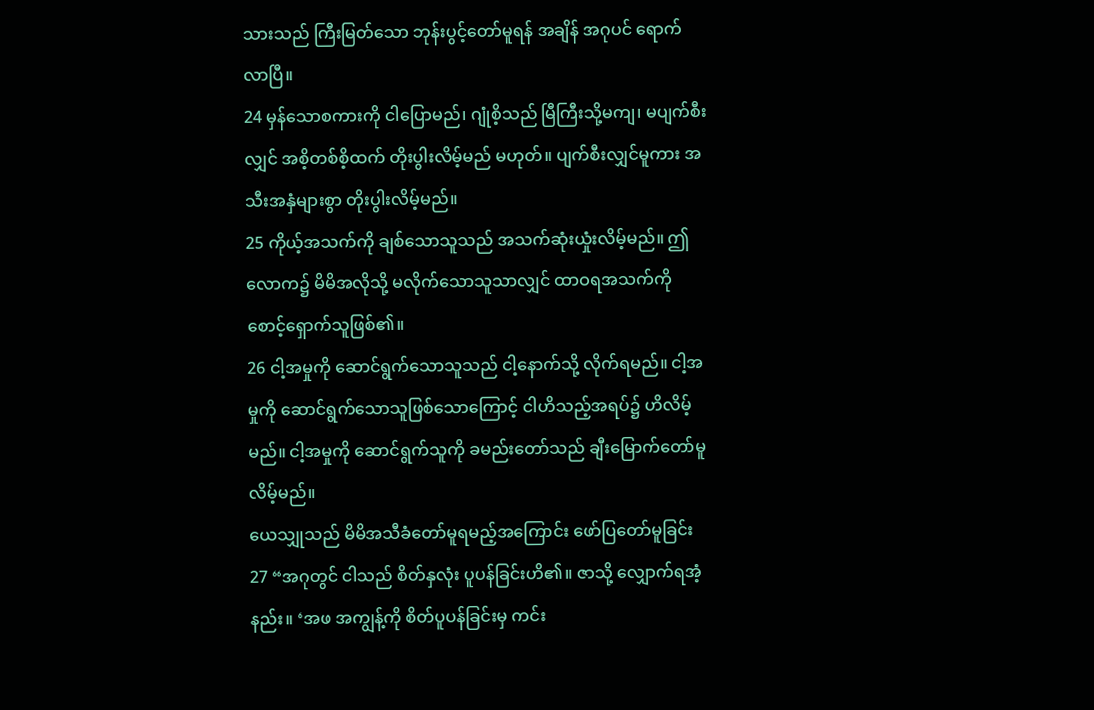သားသည် ကြီးမြတ်သော ဘုန်းပွင့်တော်မူရန် အချိန် အဂုပင် ရောက်လာပြီ။
24 မှန်သောစကားကို ငါပြောမည်၊ ဂျုံစိ့သည် မြီကြီးသို့မကျ၊ မပျက်စီးလျှင် အစိ့တစ်စိ့ထက် တိုးပွါးလိမ့်မည် မဟုတ်။ ပျက်စီးလျှင်မူကား အသီးအနှံများစွာ တိုးပွါးလိမ့်မည်။
25 ကိုယ့်အသက်ကို ချစ်သောသူသည် အသက်ဆုံးယှုံးလိမ့်မည်။ ဤလောက၌ မိမိအလိုသို့ မလိုက်သောသူသာလျှင် ထာဝရအသက်ကို စောင့်ရှောက်သူဖြစ်၏။
26 ငါ့အမှုကို ဆောင်ရွက်သောသူသည် ငါ့နောက်သို့ လိုက်ရမည်။ ငါ့အမှုကို ဆောင်ရွက်သောသူဖြစ်သောကြောင့် ငါဟိသည့်အရပ်၌ ဟိလိမ့်မည်။ ငါ့အမှုကို ဆောင်ရွက်သူကို ခမည်းတော်သည် ချီးမြောက်တော်မူလိမ့်မည်။
ယေသျှုသည် မိမိအသီခံတော်မူရမည့်အကြောင်း ဖော်ပြတော်မူခြင်း
27 “အဂုတွင် ငါသည် စိတ်နှလုံး ပူပန်ခြင်းဟိ၏။ ဇာသို့ လျှောက်ရအံ့နည်း။ ‘အဖ အကျွန့်ကို စိတ်ပူပန်ခြင်းမှ ကင်း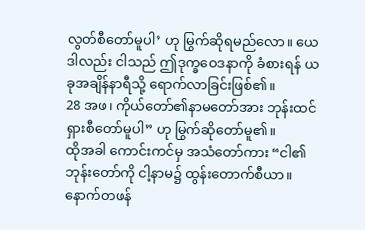လွတ်စီတော်မူပါ’ ဟု မြွက်ဆိုရမည်လော။ ယေဒါလည်း ငါသည် ဤဒုက္ခဝေဒနာကို ခံစားရန် ယခုအချိန်နာရီသို့ ရောက်လာခြင်းဖြစ်၏။
28 အဖ၊ ကိုယ်တော်၏နာမတော်အား ဘုန်းထင်ရှားစီတော်မူပါ” ဟု မြွက်ဆိုတော်မူ၏။
ထိုအခါ ကောင်းကင်မှ အသံတော်ကား “ငါ၏ ဘုန်းတော်ကို ငါ့နာမ၌ ထွန်းတောက်စီယာ။ နောက်တဖန်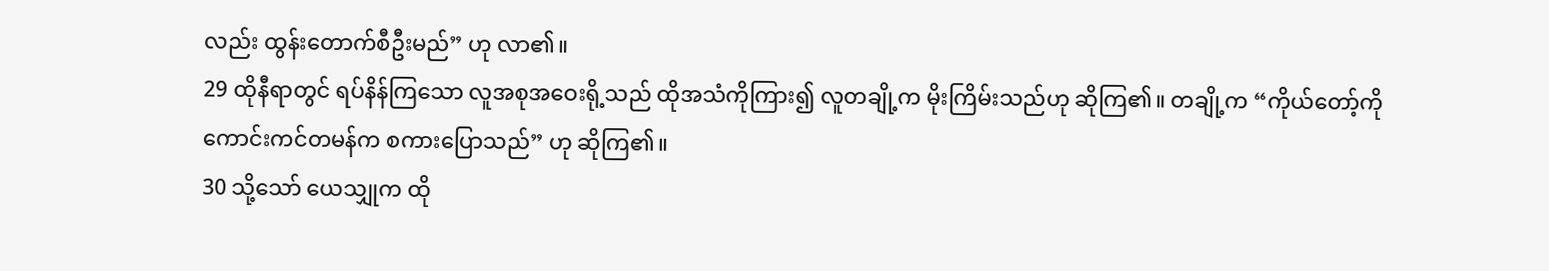လည်း ထွန်းတောက်စီဦးမည်” ဟု လာ၏။
29 ထိုနီရာတွင် ရပ်နိန်ကြသော လူအစုအဝေးရို့သည် ထိုအသံကိုကြား၍ လူတချို့က မိုးကြိမ်းသည်ဟု ဆိုကြ၏။ တချို့က “ကိုယ်တော့်ကို ကောင်းကင်တမန်က စကားပြောသည်” ဟု ဆိုကြ၏။
30 သို့သော် ယေသျှုက ထို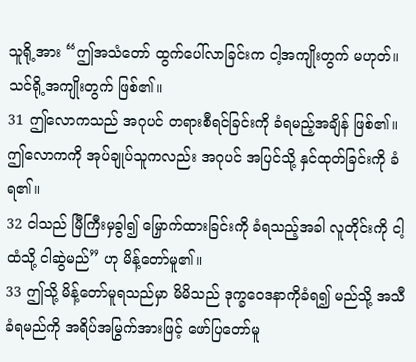သူရို့အား “ဤအသံတော် ထွက်ပေါ်လာခြင်းက ငါ့အကျိုးတွက် မဟုတ်။ သင်ရို့အကျိုးတွက် ဖြစ်၏။
31 ဤလောကသည် အဂုပင် တရားစီရင်ခြင်းကို ခံရမည့်အချိန် ဖြစ်၏။ ဤလောကကို အုပ်ချုပ်သူကလည်း အဂုပင် အပြင်သို့ နှင်ထုတ်ခြင်းကို ခံရ၏။
32 ငါသည် မြီကြီးမှခွါ၍ မြှောက်ထားခြင်းကို ခံရသည့်အခါ လူတိုင်းကို ငါ့ထံသို့ ငါဆွဲမည်” ဟု မိန့်တော်မူ၏။
33 ဤသို့ မိန့်တော်မူရသည်မှာ မိမိသည် ဒုက္ခဝေဒနာကိုခံရ၍ မည်သို့ အသီခံရမည်ကို အရိပ်အမြွက်အားဖြင့် ဖော်ပြတော်မူ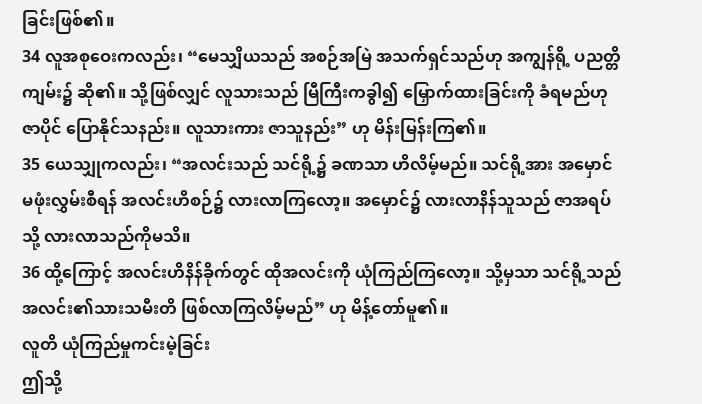ခြင်းဖြစ်၏။
34 လူအစုဝေးကလည်း၊ “မေသျှိယသည် အစဉ်အမြဲ အသက်ရှင်သည်ဟု အကျွန်ရို့ ပညတ္တိကျမ်း၌ ဆို၏။ သို့ဖြစ်လျှင် လူသားသည် မြီကြီးကခွါ၍ မြှောက်ထားခြင်းကို ခံရမည်ဟု ဇာပိုင် ပြောနိုင်သနည်း။ လူသားကား ဇာသူနည်း” ဟု မိန်းမြန်းကြ၏။
35 ယေသျှုကလည်း၊ “အလင်းသည် သင်ရို့၌ ခဏသာ ဟိလိမ့်မည်။ သင်ရို့အား အမှောင် မဖုံးလွှမ်းစီရန် အလင်းဟိစဉ်၌ လားလာကြလော့။ အမှောင်၌ လားလာနိန်သူသည် ဇာအရပ်သို့ လားလာသည်ကိုမသိ။
36 ထို့ကြောင့် အလင်းဟိနိန်ခိုက်တွင် ထိုအလင်းကို ယုံကြည်ကြလော့။ သို့မှသာ သင်ရို့သည် အလင်း၏သားသမီးတိ ဖြစ်လာကြလိမ့်မည်” ဟု မိန့်တော်မူ၏။
လူတိ ယုံကြည်မှုကင်းမဲ့ခြင်း
ဤသို့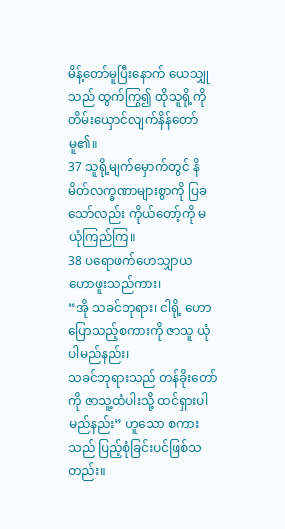မိန့်တော်မူပြီးနောက် ယေသျှုသည် ထွက်ကြွ၍ ထိုသူရို့ကို တိမ်းယှောင်လျက်နိန်တော်မူ၏။
37 သူရို့မျက်မှောက်တွင် နိမိတ်လက္ခဏာများစွာကို ပြခသော်လည်း ကိုယ်တော့်ကို မယုံကြည်ကြ။
38 ပရောဖက်ဟေသျှာယ ဟောဖူးသည်ကား၊
“အို သခင်ဘုရား၊ ငါရို့ ဟောပြောသည့်စကားကို ဇာသူ ယုံပါမည်နည်း၊
သခင်ဘုရားသည် တန်ခိုးတော်ကို ဇာသူ့ထံပါးသို့ ထင်ရှားပါမည်နည်း” ဟူသော စကားသည် ပြည့်စုံခြင်းပင်ဖြစ်သတည်း။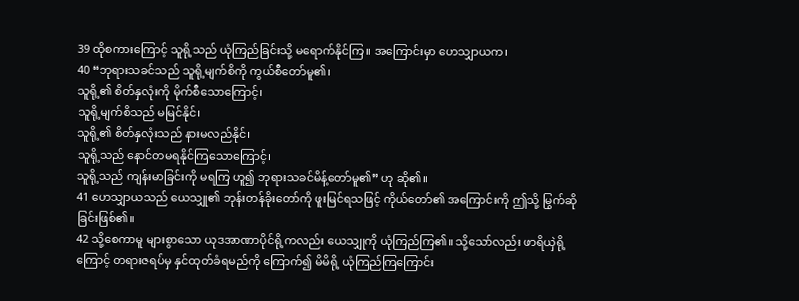39 ထိုစကားကြောင့် သူရို့သည် ယုံကြည်ခြင်းသို့ မရောက်နိုင်ကြ။ အကြောင်းမှာ ဟေသျှာယက၊
40 “ဘုရားသခင်သည် သူရို့မျက်စိကို ကွယ်စီတော်မူ၏၊
သူရို့၏ စိတ်နှလုံးကို မိုက်စီသောကြောင့်၊
သူရို့မျက်စိသည် မမြင်နိုင်၊
သူရို့၏ စိတ်နှလုံးသည် နားမလည်နိုင်၊
သူရို့သည် နောင်တမရနိုင်ကြသောကြောင့်၊
သူရို့သည် ကျန်းမာခြင်းကို မရကြ ဟူ၍ ဘုရားသခင်မိန့်တော်မူ၏” ဟု ဆို၏။
41 ဟေသျှာယသည် ယေသျှု၏ ဘုန်းတန်ခိုးတော်ကို ဖူးမြင်ရသဖြင့် ကိုယ်တော်၏ အကြောင်းကို ဤသို့ မြွက်ဆိုခြင်းဖြစ်၏။
42 သို့စေကာမူ များစွာသော ယုဒအာဏာပိုင်ရို့ကလည်း ယေသျှုကို ယုံကြည်ကြ၏။ သို့သော်လည်း ဖာရိယှဲရို့ကြောင့် တရားဇရပ်မှ နှင်ထုတ်ခံရမည်ကို ကြောက်၍ မိမိရို့ ယုံကြည်ကြကြောင်း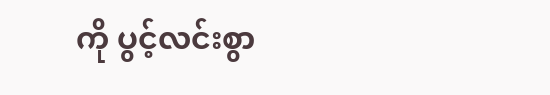ကို ပွင့်လင်းစွာ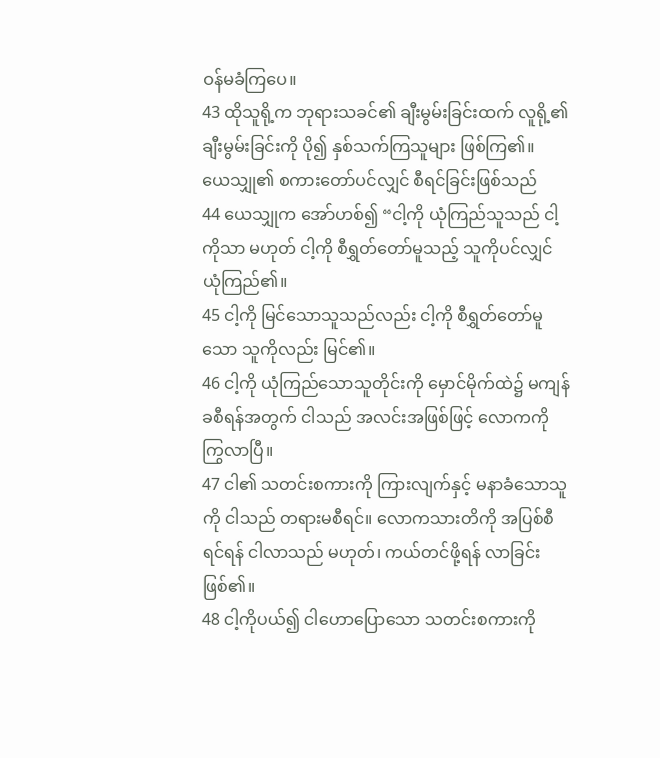ဝန်မခံကြပေ။
43 ထိုသူရို့က ဘုရားသခင်၏ ချီးမွမ်းခြင်းထက် လူရို့၏ ချီးမွမ်းခြင်းကို ပို၍ နှစ်သက်ကြသူများ ဖြစ်ကြ၏။
ယေသျှု၏ စကားတော်ပင်လျှင် စီရင်ခြင်းဖြစ်သည်
44 ယေသျှုက အော်ဟစ်၍ “ငါ့ကို ယုံကြည်သူသည် ငါ့ကိုသာ မဟုတ် ငါ့ကို စီရွှတ်တော်မူသည့် သူကိုပင်လျှင် ယုံကြည်၏။
45 ငါ့ကို မြင်သောသူသည်လည်း ငါ့ကို စီရွှတ်တော်မူသော သူကိုလည်း မြင်၏။
46 ငါ့ကို ယုံကြည်သောသူတိုင်းကို မှောင်မိုက်ထဲ၌ မကျန်ခစီရန်အတွက် ငါသည် အလင်းအဖြစ်ဖြင့် လောကကို ကြွလာပြီ။
47 ငါ၏ သတင်းစကားကို ကြားလျက်နှင့် မနာခံသောသူကို ငါသည် တရားမစီရင်။ လောကသားတိကို အပြစ်စီရင်ရန် ငါလာသည် မဟုတ်၊ ကယ်တင်ဖို့ရန် လာခြင်းဖြစ်၏။
48 ငါ့ကိုပယ်၍ ငါဟောပြောသော သတင်းစကားကို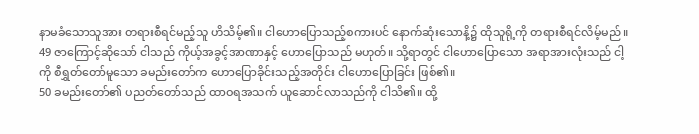နာမခံသောသူအား တရားစီရင်မည့်သူ ဟိသိမ့်၏။ ငါဟောပြောသည့်စကားပင် နောက်ဆုံးသောနိ့၌ ထိုသူရို့ကို တရားစီရင်လိမ့်မည်။
49 ဇာကြောင့်ဆိုသော် ငါသည် ကိုယ့်အခွင့်အာဏာနှင့် ဟောပြောသည် မဟုတ်။ သို့ရာတွင် ငါဟောပြောသော အရာအားလုံးသည် ငါ့ကို စီရွှတ်တော်မူသော ခမည်းတော်က ဟောပြောခိုင်းသည့်အတိုင်း ငါဟောပြောခြင်း ဖြစ်၏။
50 ခမည်းတော်၏ ပညတ်တော်သည် ထာဝရအသက် ယူဆောင်လာသည်ကို ငါသိ၏။ ထို့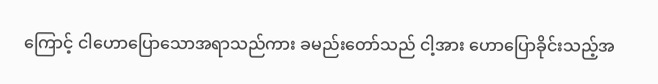ကြောင့် ငါဟောပြောသောအရာသည်ကား ခမည်းတော်သည် ငါ့အား ဟောပြောခိုင်းသည့်အ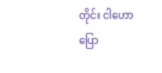တိုင်း ငါဟောပြော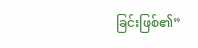ခြင်းဖြစ်၏”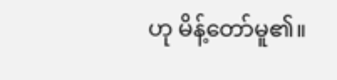ဟု မိန့်တော်မူ၏။